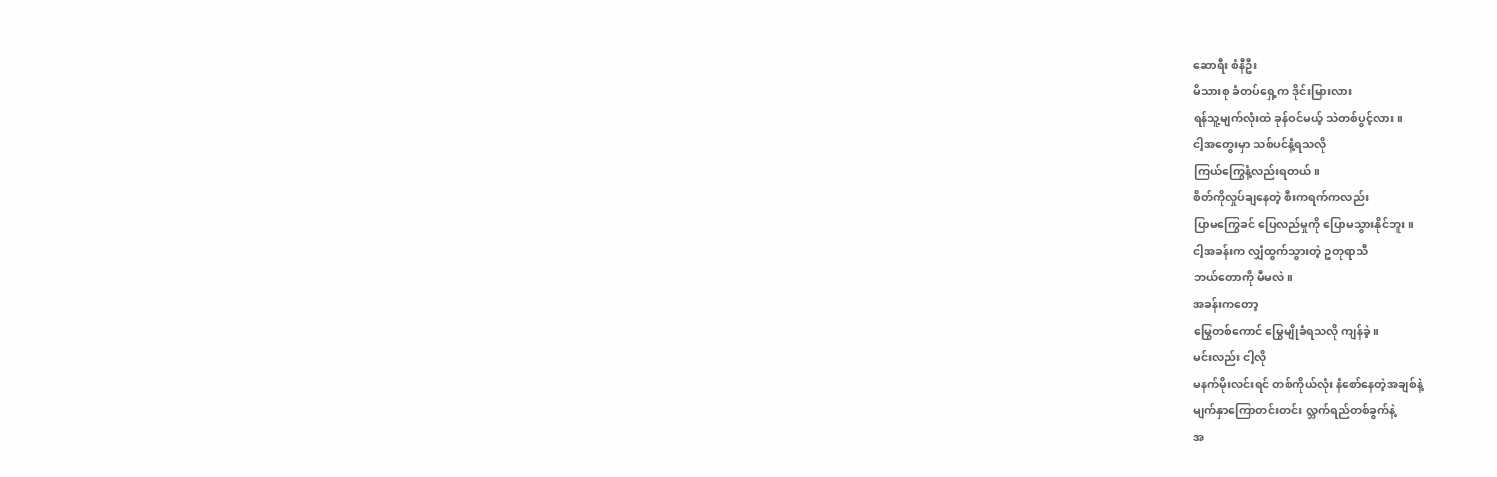ဆောရီး စံနီဦး
မိသားစု ခံတပ်ရှေ့က ဒိုင်းမြားလား
ရန်သူ့မျက်လုံးထဲ ခုန်ဝင်မယ့် သဲတစ်ပွင့်လား။
ငါ့အတွေးမှာ သစ်ပင်နံ့ရသလို
ကြယ်ကြွေနံ့လည်းရတယ်။
စိတ်ကိုလှုပ်ချနေတဲ့ စီးကရက်ကလည်း
ပြာမကြွေခင် ပြေလည်မှုကို ပြောမသွားနိုင်ဘူး။
ငါ့အခန်းက လျှံထွက်သွားတဲ့ ဥတုရာသီ
ဘယ်တောကို မီမလဲ။
အခန်းကတော့
မြွေတစ်ကောင် မြွေမျိုခံရသလို ကျန်ခဲ့။
မင်းလည်း ငါ့လို
မနက်မိုးလင်းရင် တစ်ကိုယ်လုံး နံစော်နေတဲ့အချစ်နဲ့
မျက်နှာကြောတင်းတင်း လ္ဘက်ရည်တစ်ခွက်နဲ့
အ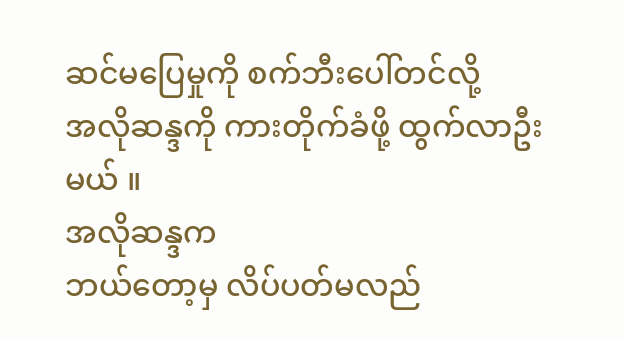ဆင်မပြေမှုကို စက်ဘီးပေါ်တင်လို့
အလိုဆန္ဒကို ကားတိုက်ခံဖို့ ထွက်လာဦးမယ် ။
အလိုဆန္ဒက
ဘယ်တော့မှ လိပ်ပတ်မလည်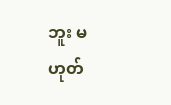ဘူး မဟုတ်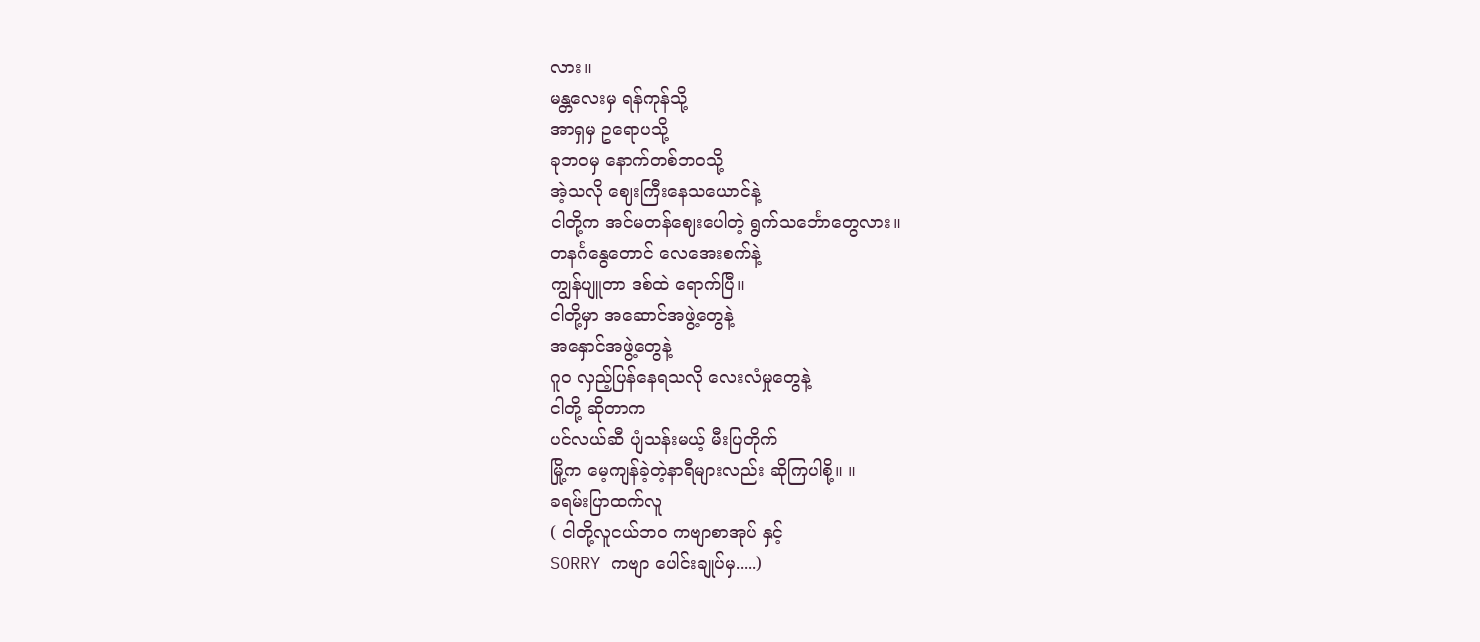လား။
မန္တလေးမှ ရန်ကုန်သို့
အာရှမှ ဥရောပသို့
ခုဘဝမှ နောက်တစ်ဘဝသို့
အဲ့သလို ဈေးကြီးနေသယောင်နဲ့
ငါတို့က အင်မတန်ဈေးပေါတဲ့ ရွက်သင်္ဘောတွေလား။
တနင်္ဂနွေတောင် လေအေးစက်နဲ့
ကျွန်ပျူတာ ဒစ်ထဲ ရောက်ပြီ။
ငါတို့မှာ အဆောင်အဖွဲ့တွေနဲ့
အနှောင်အဖွဲ့တွေနဲ့
ဂူဝ လှည့်ပြန်နေရသလို လေးလံမှုတွေနဲ့
ငါတို့ ဆိုတာက
ပင်လယ်ဆီ ပျံသန်းမယ့် မီးပြတိုက်
မြို့က မေ့ကျန်ခဲ့တဲ့နာရီများလည်း ဆိုကြပါစို့။ ။
ခရမ်းပြာထက်လူ
( ငါတို့လူငယ်ဘဝ ကဗျာစာအုပ် နှင့်
SORRY ကဗျာ ပေါင်းချုပ်မှ.....)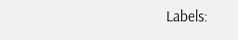Labels: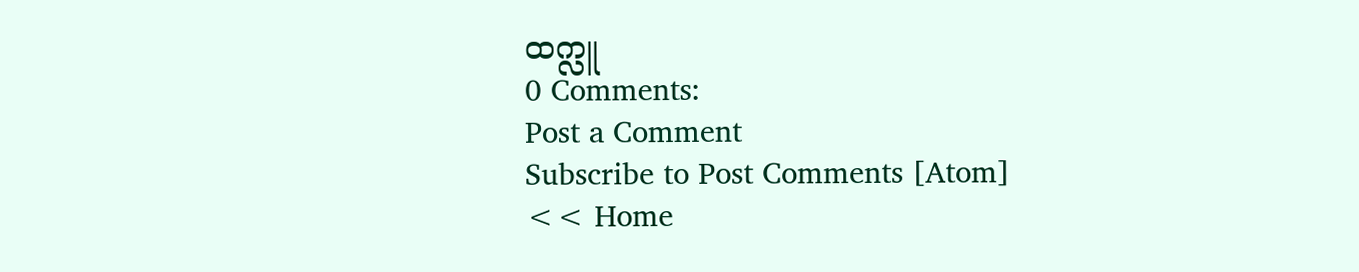ထက္လူ
0 Comments:
Post a Comment
Subscribe to Post Comments [Atom]
<< Home